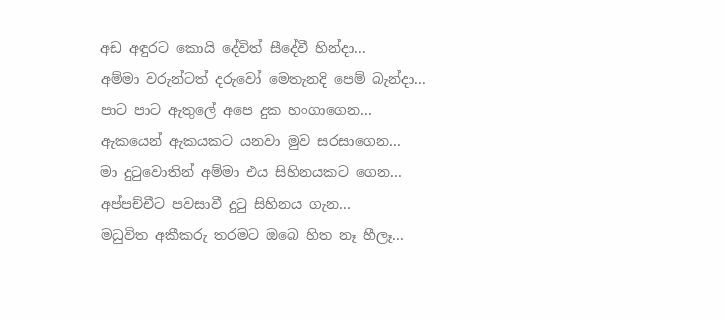අඩ අඳුරට කොයි දේවිත් සීදේවී හින්දා...
අම්මා වරුන්ටත් දරුවෝ මෙතැනදි පෙම් බැන්දා...
පාට පාට ඇතුලේ අපෙ දුක හංගාගෙන...
ඇකයෙන් ඇකයකට යනවා මුව සරසාගෙන...
මා දුටුවොතින් අම්මා එය සිහිනයකට ගෙන...
අප්පච්චීට පවසාවී දුටු සිහිනය ගැන...
මධුවිත අකීකරු තරමට ඔබෙ හිත නෑ හීලෑ...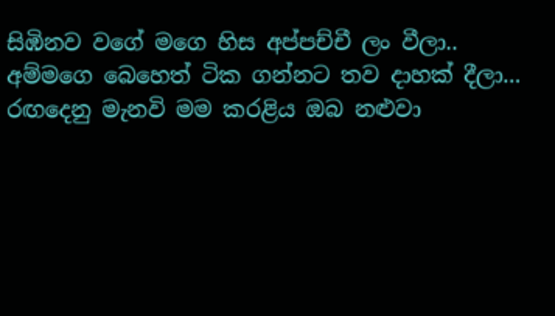සිඹිනව වගේ මගෙ හිස අප්පච්චී ලං වීලා..
අම්මගෙ බෙහෙත් ටික ගන්නට තව දාහක් දීලා...
රඟදෙනු මැනවි මම කරළිය ඔබ නළුවා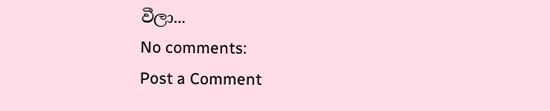වීලා...
No comments:
Post a Comment